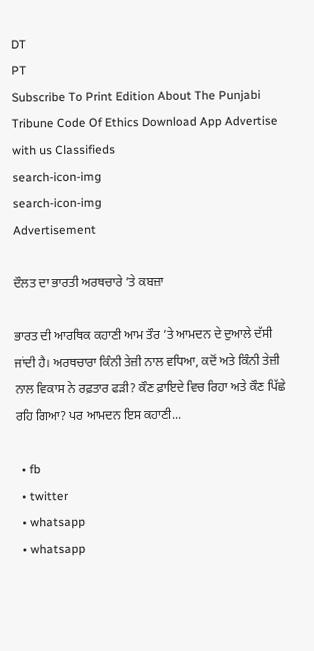DT
PT
Subscribe To Print Edition About The Punjabi Tribune Code Of Ethics Download App Advertise with us Classifieds
search-icon-img
search-icon-img
Advertisement

ਦੌਲਤ ਦਾ ਭਾਰਤੀ ਅਰਥਚਾਰੇ ’ਤੇ ਕਬਜ਼ਾ

ਭਾਰਤ ਦੀ ਆਰਥਿਕ ਕਹਾਣੀ ਆਮ ਤੌਰ ’ਤੇ ਆਮਦਨ ਦੇ ਦੁਆਲੇ ਦੱਸੀ ਜਾਂਦੀ ਹੈ। ਅਰਥਚਾਰਾ ਕਿੰਨੀ ਤੇਜ਼ੀ ਨਾਲ ਵਧਿਆ, ਕਦੋਂ ਅਤੇ ਕਿੰਨੀ ਤੇਜ਼ੀ ਨਾਲ ਵਿਕਾਸ ਨੇ ਰਫ਼ਤਾਰ ਫੜੀ? ਕੌਣ ਫ਼ਾਇਦੇ ਵਿਚ ਰਿਹਾ ਅਤੇ ਕੌਣ ਪਿੱਛੇ ਰਹਿ ਗਿਆ? ਪਰ ਆਮਦਨ ਇਸ ਕਹਾਣੀ...

  • fb
  • twitter
  • whatsapp
  • whatsapp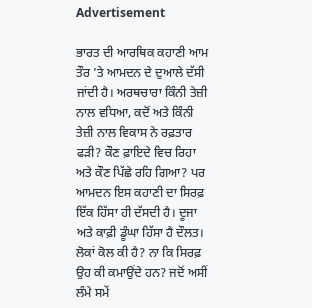Advertisement

ਭਾਰਤ ਦੀ ਆਰਥਿਕ ਕਹਾਣੀ ਆਮ ਤੌਰ ’ਤੇ ਆਮਦਨ ਦੇ ਦੁਆਲੇ ਦੱਸੀ ਜਾਂਦੀ ਹੈ। ਅਰਥਚਾਰਾ ਕਿੰਨੀ ਤੇਜ਼ੀ ਨਾਲ ਵਧਿਆ, ਕਦੋਂ ਅਤੇ ਕਿੰਨੀ ਤੇਜ਼ੀ ਨਾਲ ਵਿਕਾਸ ਨੇ ਰਫ਼ਤਾਰ ਫੜੀ? ਕੌਣ ਫ਼ਾਇਦੇ ਵਿਚ ਰਿਹਾ ਅਤੇ ਕੌਣ ਪਿੱਛੇ ਰਹਿ ਗਿਆ? ਪਰ ਆਮਦਨ ਇਸ ਕਹਾਣੀ ਦਾ ਸਿਰਫ਼ ਇੱਕ ਹਿੱਸਾ ਹੀ ਦੱਸਦੀ ਹੈ। ਦੂਜਾ ਅਤੇ ਕਾਫ਼ੀ ਡੂੰਘਾ ਹਿੱਸਾ ਹੈ ਦੌਲਤ। ਲੋਕਾਂ ਕੋਲ ਕੀ ਹੈ? ਨਾ ਕਿ ਸਿਰਫ਼ ਉਹ ਕੀ ਕਮਾਉਂਦੇ ਹਨ? ਜਦੋਂ ਅਸੀਂ ਲੰਮੇ ਸਮੇਂ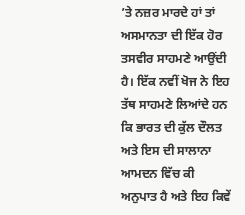’ਤੇ ਨਜ਼ਰ ਮਾਰਦੇ ਹਾਂ ਤਾਂ ਅਸਮਾਨਤਾ ਦੀ ਇੱਕ ਹੋਰ ਤਸਵੀਰ ਸਾਹਮਣੇ ਆਉਂਦੀ ਹੈ। ਇੱਕ ਨਵੀਂ ਖੋਜ ਨੇ ਇਹ ਤੱਥ ਸਾਹਮਣੇ ਲਿਆਂਦੇ ਹਨ ਕਿ ਭਾਰਤ ਦੀ ਕੁੱਲ ਦੌਲਤ ਅਤੇ ਇਸ ਦੀ ਸਾਲਾਨਾ ਆਮਦਨ ਵਿੱਚ ਕੀ ਅਨੁਪਾਤ ਹੈ ਅਤੇ ਇਹ ਕਿਵੇਂ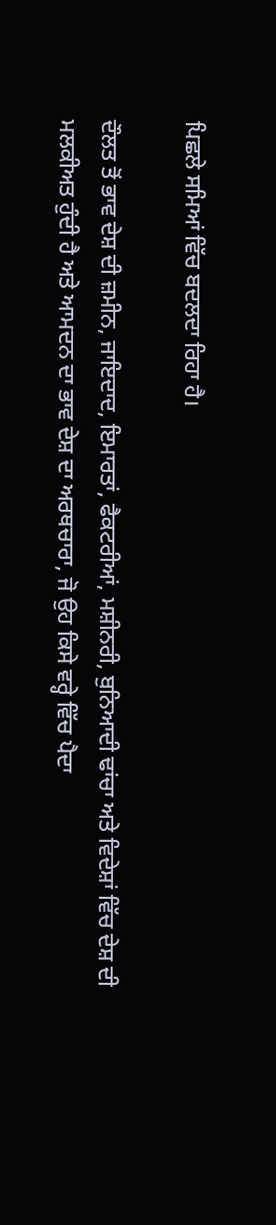ਪਿਛਲੇ ਸਮਿਆਂ ਵਿੱਚ ਬਦਲਦਾ ਰਿਹਾ ਹੈ।

ਦੌਲਤ ਤੋਂ ਭਾਵ ਦੇਸ਼ ਦੀ ਜ਼ਮੀਨ, ਜਾਇਦਾਦ, ਇਮਾਰਤਾਂ, ਫੈਕਟਰੀਆਂ, ਮਸ਼ੀਨਰੀ, ਬੁਨਿਆਦੀ ਢਾਂਚਾ ਅਤੇ ਵਿਦੇਸ਼ਾਂ ਵਿੱਚ ਦੇਸ਼ ਦੀ ਮਲਕੀਅਤ ਹੁੰਦੀ ਹੈ ਅਤੇ ਆਮਦਨ ਦਾ ਭਾਵ ਦੇਸ਼ ਦਾ ਅਰਥਚਾਰਾ, ਜੋ ਉਹ ਕਿਸੇ ਵਰ੍ਹੇ ਵਿੱਚ ਪੈਦਾ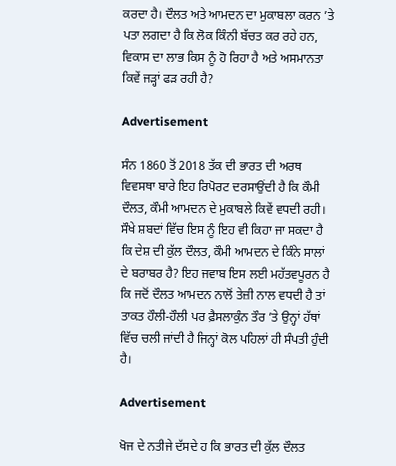ਕਰਦਾ ਹੈ। ਦੌਲਤ ਅਤੇ ਆਮਦਨ ਦਾ ਮੁਕਾਬਲਾ ਕਰਨ ’ਤੇ ਪਤਾ ਲਗਦਾ ਹੈ ਕਿ ਲੋਕ ਕਿੰਨੀ ਬੱਚਤ ਕਰ ਰਹੇ ਹਨ, ਵਿਕਾਸ ਦਾ ਲਾਭ ਕਿਸ ਨੂੰ ਹੋ ਰਿਹਾ ਹੈ ਅਤੇ ਅਸਮਾਨਤਾ ਕਿਵੇਂ ਜੜ੍ਹਾਂ ਫੜ ਰਹੀ ਹੈ?

Advertisement

ਸੰਨ 1860 ਤੋਂ 2018 ਤੱਕ ਦੀ ਭਾਰਤ ਦੀ ਅਰਥ ਵਿਵਸਥਾ ਬਾਰੇ ਇਹ ਰਿਪੋਰਟ ਦਰਸਾਉਂਦੀ ਹੈ ਕਿ ਕੌਮੀ ਦੌਲਤ, ਕੌਮੀ ਆਮਦਨ ਦੇ ਮੁਕਾਬਲੇ ਕਿਵੇਂ ਵਧਦੀ ਰਹੀ। ਸੌਖੇ ਸ਼ਬਦਾਂ ਵਿੱਚ ਇਸ ਨੂੰ ਇਹ ਵੀ ਕਿਹਾ ਜਾ ਸਕਦਾ ਹੈ ਕਿ ਦੇਸ਼ ਦੀ ਕੁੱਲ ਦੌਲਤ, ਕੌਮੀ ਆਮਦਨ ਦੇ ਕਿੰਨੇ ਸਾਲਾਂ ਦੇ ਬਰਾਬਰ ਹੈ? ਇਹ ਜਵਾਬ ਇਸ ਲਈ ਮਹੱਤਵਪੂਰਨ ਹੈ ਕਿ ਜਦੋਂ ਦੌਲਤ ਆਮਦਨ ਨਾਲੋਂ ਤੇਜ਼ੀ ਨਾਲ ਵਧਦੀ ਹੈ ਤਾਂ ਤਾਕਤ ਹੌਲੀ-ਹੌਲੀ ਪਰ ਫ਼ੈਸਲਾਕੁੰਨ ਤੌਰ ’ਤੇ ਉਨ੍ਹਾਂ ਹੱਥਾਂ ਵਿੱਚ ਚਲੀ ਜਾਂਦੀ ਹੈ ਜਿਨ੍ਹਾਂ ਕੋਲ ਪਹਿਲਾਂ ਹੀ ਸੰਪਤੀ ਹੁੰਦੀ ਹੈ।

Advertisement

ਖੋਜ ਦੇ ਨਤੀਜੇ ਦੱਸਦੇ ਹ ਕਿ ਭਾਰਤ ਦੀ ਕੁੱਲ ਦੌਲਤ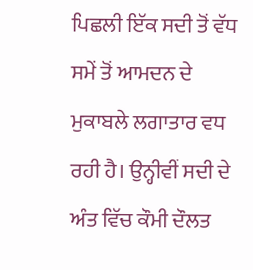ਪਿਛਲੀ ਇੱਕ ਸਦੀ ਤੋਂ ਵੱਧ ਸਮੇਂ ਤੋਂ ਆਮਦਨ ਦੇ ਮੁਕਾਬਲੇ ਲਗਾਤਾਰ ਵਧ ਰਹੀ ਹੈ। ਉਨ੍ਹੀਵੀਂ ਸਦੀ ਦੇ ਅੰਤ ਵਿੱਚ ਕੌਮੀ ਦੌਲਤ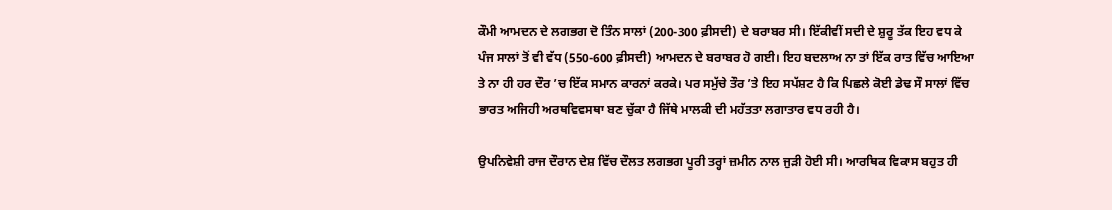ਕੌਮੀ ਆਮਦਨ ਦੇ ਲਗਭਗ ਦੋ ਤਿੰਨ ਸਾਲਾਂ (200-300 ਫ਼ੀਸਦੀ) ਦੇ ਬਰਾਬਰ ਸੀ। ਇੱਕੀਵੀਂ ਸਦੀ ਦੇ ਸ਼ੁਰੂ ਤੱਕ ਇਹ ਵਧ ਕੇ ਪੰਜ ਸਾਲਾਂ ਤੋਂ ਵੀ ਵੱਧ (550-600 ਫ਼ੀਸਦੀ) ਆਮਦਨ ਦੇ ਬਰਾਬਰ ਹੋ ਗਈ। ਇਹ ਬਦਲਾਅ ਨਾ ਤਾਂ ਇੱਕ ਰਾਤ ਵਿੱਚ ਆਇਆ ਤੇ ਨਾ ਹੀ ਹਰ ਦੌਰ ’ਚ ਇੱਕ ਸਮਾਨ ਕਾਰਨਾਂ ਕਰਕੇ। ਪਰ ਸਮੁੱਚੇ ਤੌਰ ’ਤੇ ਇਹ ਸਪੱਸ਼ਟ ਹੈ ਕਿ ਪਿਛਲੇ ਕੋਈ ਡੇਢ ਸੌ ਸਾਲਾਂ ਵਿੱਚ ਭਾਰਤ ਅਜਿਹੀ ਅਰਥਵਿਵਸਥਾ ਬਣ ਚੁੱਕਾ ਹੈ ਜਿੱਥੇ ਮਾਲਕੀ ਦੀ ਮਹੱਤਤਾ ਲਗਾਤਾਰ ਵਧ ਰਹੀ ਹੈ।

ਉਪਨਿਵੇਸ਼ੀ ਰਾਜ ਦੌਰਾਨ ਦੇਸ਼ ਵਿੱਚ ਦੌਲਤ ਲਗਭਗ ਪੂਰੀ ਤਰ੍ਹਾਂ ਜ਼ਮੀਨ ਨਾਲ ਜੁੜੀ ਹੋਈ ਸੀ। ਆਰਥਿਕ ਵਿਕਾਸ ਬਹੁਤ ਹੀ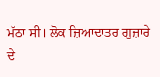ਮੱਠਾ ਸੀ। ਲੋਕ ਜ਼ਿਆਦਾਤਰ ਗੁਜ਼ਾਰੇ ਦੇ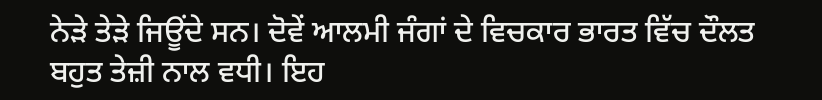ਨੇੜੇ ਤੇੜੇ ਜਿਊਂਦੇ ਸਨ। ਦੋਵੇਂ ਆਲਮੀ ਜੰਗਾਂ ਦੇ ਵਿਚਕਾਰ ਭਾਰਤ ਵਿੱਚ ਦੌਲਤ ਬਹੁਤ ਤੇਜ਼ੀ ਨਾਲ ਵਧੀ। ਇਹ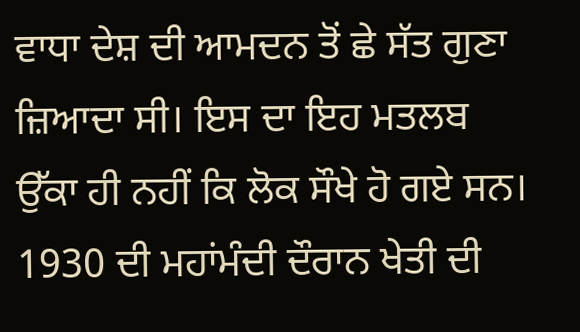ਵਾਧਾ ਦੇਸ਼ ਦੀ ਆਮਦਨ ਤੋਂ ਛੇ ਸੱਤ ਗੁਣਾ ਜ਼ਿਆਦਾ ਸੀ। ਇਸ ਦਾ ਇਹ ਮਤਲਬ ਉੱਕਾ ਹੀ ਨਹੀਂ ਕਿ ਲੋਕ ਸੌਖੇ ਹੋ ਗਏ ਸਨ। 1930 ਦੀ ਮਹਾਂਮੰਦੀ ਦੌਰਾਨ ਖੇਤੀ ਦੀ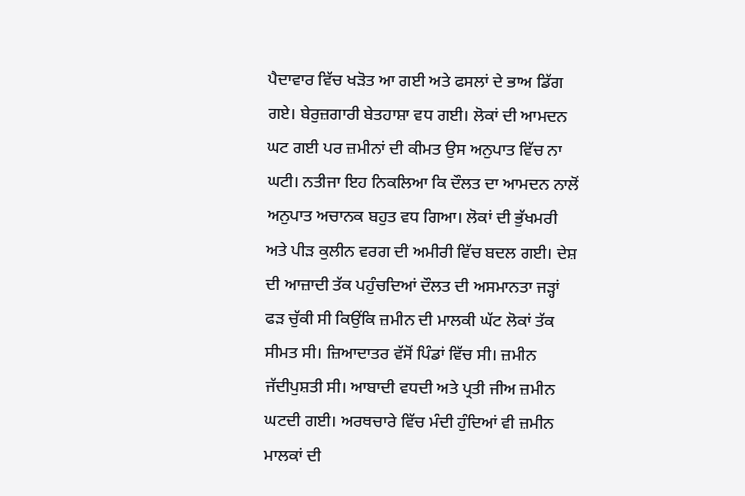ਪੈਦਾਵਾਰ ਵਿੱਚ ਖੜੋਤ ਆ ਗਈ ਅਤੇ ਫਸਲਾਂ ਦੇ ਭਾਅ ਡਿੱਗ ਗਏ। ਬੇਰੁਜ਼ਗਾਰੀ ਬੇਤਹਾਸ਼ਾ ਵਧ ਗਈ। ਲੋਕਾਂ ਦੀ ਆਮਦਨ ਘਟ ਗਈ ਪਰ ਜ਼ਮੀਨਾਂ ਦੀ ਕੀਮਤ ਉਸ ਅਨੁਪਾਤ ਵਿੱਚ ਨਾ ਘਟੀ। ਨਤੀਜਾ ਇਹ ਨਿਕਲਿਆ ਕਿ ਦੌਲਤ ਦਾ ਆਮਦਨ ਨਾਲੋਂ ਅਨੁਪਾਤ ਅਚਾਨਕ ਬਹੁਤ ਵਧ ਗਿਆ। ਲੋਕਾਂ ਦੀ ਭੁੱਖਮਰੀ ਅਤੇ ਪੀੜ ਕੁਲੀਨ ਵਰਗ ਦੀ ਅਮੀਰੀ ਵਿੱਚ ਬਦਲ ਗਈ। ਦੇਸ਼ ਦੀ ਆਜ਼ਾਦੀ ਤੱਕ ਪਹੁੰਚਦਿਆਂ ਦੌਲਤ ਦੀ ਅਸਮਾਨਤਾ ਜੜ੍ਹਾਂ ਫੜ ਚੁੱਕੀ ਸੀ ਕਿਉਂਕਿ ਜ਼ਮੀਨ ਦੀ ਮਾਲਕੀ ਘੱਟ ਲੋਕਾਂ ਤੱਕ ਸੀਮਤ ਸੀ। ਜ਼ਿਆਦਾਤਰ ਵੱਸੋਂ ਪਿੰਡਾਂ ਵਿੱਚ ਸੀ। ਜ਼ਮੀਨ ਜੱਦੀਪੁਸ਼ਤੀ ਸੀ। ਆਬਾਦੀ ਵਧਦੀ ਅਤੇ ਪ੍ਰਤੀ ਜੀਅ ਜ਼ਮੀਨ ਘਟਦੀ ਗਈ। ਅਰਥਚਾਰੇ ਵਿੱਚ ਮੰਦੀ ਹੁੰਦਿਆਂ ਵੀ ਜ਼ਮੀਨ ਮਾਲਕਾਂ ਦੀ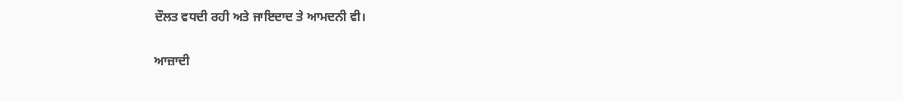ਦੌਲਤ ਵਧਦੀ ਰਹੀ ਅਤੇ ਜਾਇਦਾਦ ਤੇ ਆਮਦਨੀ ਵੀ।

ਆਜ਼ਾਦੀ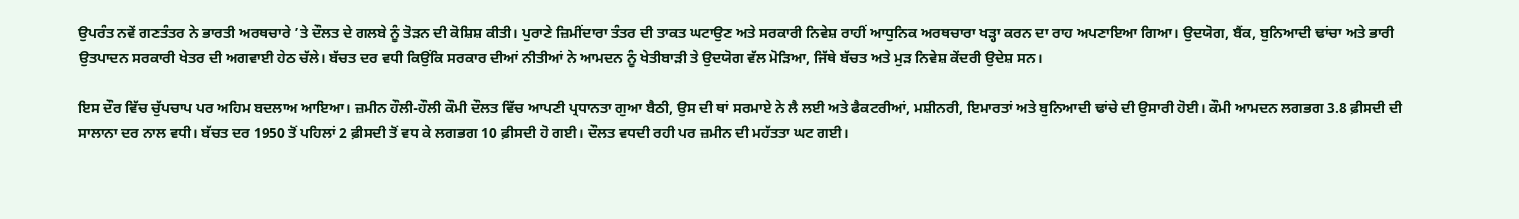ਉਪਰੰਤ ਨਵੇਂ ਗਣਤੰਤਰ ਨੇ ਭਾਰਤੀ ਅਰਥਚਾਰੇ ’ਤੇ ਦੌਲਤ ਦੇ ਗਲਬੇ ਨੂੰ ਤੋੜਨ ਦੀ ਕੋਸ਼ਿਸ਼ ਕੀਤੀ। ਪੁਰਾਣੇ ਜ਼ਿਮੀਂਦਾਰਾ ਤੰਤਰ ਦੀ ਤਾਕਤ ਘਟਾਉਣ ਅਤੇ ਸਰਕਾਰੀ ਨਿਵੇਸ਼ ਰਾਹੀਂ ਆਧੁਨਿਕ ਅਰਥਚਾਰਾ ਖੜ੍ਹਾ ਕਰਨ ਦਾ ਰਾਹ ਅਪਣਾਇਆ ਗਿਆ। ਉਦਯੋਗ, ਬੈਂਕ, ਬੁਨਿਆਦੀ ਢਾਂਚਾ ਅਤੇ ਭਾਰੀ ਉਤਪਾਦਨ ਸਰਕਾਰੀ ਖੇਤਰ ਦੀ ਅਗਵਾਈ ਹੇਠ ਚੱਲੇ। ਬੱਚਤ ਦਰ ਵਧੀ ਕਿਉਂਕਿ ਸਰਕਾਰ ਦੀਆਂ ਨੀਤੀਆਂ ਨੇ ਆਮਦਨ ਨੂੰ ਖੇਤੀਬਾੜੀ ਤੇ ਉਦਯੋਗ ਵੱਲ ਮੋੜਿਆ, ਜਿੱਥੇ ਬੱਚਤ ਅਤੇ ਮੁੜ ਨਿਵੇਸ਼ ਕੇਂਦਰੀ ਉਦੇਸ਼ ਸਨ।

ਇਸ ਦੌਰ ਵਿੱਚ ਚੁੱਪਚਾਪ ਪਰ ਅਹਿਮ ਬਦਲਾਅ ਆਇਆ। ਜ਼ਮੀਨ ਹੌਲੀ-ਹੌਲੀ ਕੌਮੀ ਦੌਲਤ ਵਿੱਚ ਆਪਣੀ ਪ੍ਰਧਾਨਤਾ ਗੁਆ ਬੈਠੀ, ਉਸ ਦੀ ਥਾਂ ਸਰਮਾਏ ਨੇ ਲੈ ਲਈ ਅਤੇ ਫੈਕਟਰੀਆਂ, ਮਸ਼ੀਨਰੀ, ਇਮਾਰਤਾਂ ਅਤੇ ਬੁਨਿਆਦੀ ਢਾਂਚੇ ਦੀ ਉਸਾਰੀ ਹੋਈ। ਕੌਮੀ ਆਮਦਨ ਲਗਭਗ 3.8 ਫ਼ੀਸਦੀ ਦੀ ਸਾਲਾਨਾ ਦਰ ਨਾਲ ਵਧੀ। ਬੱਚਤ ਦਰ 1950 ਤੋਂ ਪਹਿਲਾਂ 2 ਫ਼ੀਸਦੀ ਤੋਂ ਵਧ ਕੇ ਲਗਭਗ 10 ਫ਼ੀਸਦੀ ਹੋ ਗਈ। ਦੌਲਤ ਵਧਦੀ ਰਹੀ ਪਰ ਜ਼ਮੀਨ ਦੀ ਮਹੱਤਤਾ ਘਟ ਗਈ।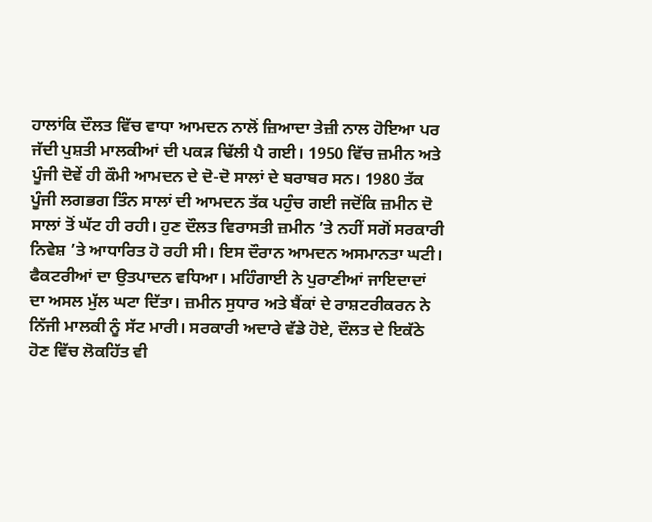ਹਾਲਾਂਕਿ ਦੌਲਤ ਵਿੱਚ ਵਾਧਾ ਆਮਦਨ ਨਾਲੋਂ ਜ਼ਿਆਦਾ ਤੇਜ਼ੀ ਨਾਲ ਹੋਇਆ ਪਰ ਜੱਦੀ ਪੁਸ਼ਤੀ ਮਾਲਕੀਆਂ ਦੀ ਪਕੜ ਢਿੱਲੀ ਪੈ ਗਈ। 1950 ਵਿੱਚ ਜ਼ਮੀਨ ਅਤੇ ਪੂੰਜੀ ਦੋਵੇਂ ਹੀ ਕੌਮੀ ਆਮਦਨ ਦੇ ਦੋ-ਦੋ ਸਾਲਾਂ ਦੇ ਬਰਾਬਰ ਸਨ। 1980 ਤੱਕ ਪੂੰਜੀ ਲਗਭਗ ਤਿੰਨ ਸਾਲਾਂ ਦੀ ਆਮਦਨ ਤੱਕ ਪਹੁੰਚ ਗਈ ਜਦੋਂਕਿ ਜ਼ਮੀਨ ਦੋ ਸਾਲਾਂ ਤੋਂ ਘੱਟ ਹੀ ਰਹੀ। ਹੁਣ ਦੌਲਤ ਵਿਰਾਸਤੀ ਜ਼ਮੀਨ ’ਤੇ ਨਹੀਂ ਸਗੋਂ ਸਰਕਾਰੀ ਨਿਵੇਸ਼ ’ਤੇ ਆਧਾਰਿਤ ਹੋ ਰਹੀ ਸੀ। ਇਸ ਦੌਰਾਨ ਆਮਦਨ ਅਸਮਾਨਤਾ ਘਟੀ। ਫੈਕਟਰੀਆਂ ਦਾ ਉਤਪਾਦਨ ਵਧਿਆ। ਮਹਿੰਗਾਈ ਨੇ ਪੁਰਾਣੀਆਂ ਜਾਇਦਾਦਾਂ ਦਾ ਅਸਲ ਮੁੱਲ ਘਟਾ ਦਿੱਤਾ। ਜ਼ਮੀਨ ਸੁਧਾਰ ਅਤੇ ਬੈਂਕਾਂ ਦੇ ਰਾਸ਼ਟਰੀਕਰਨ ਨੇ ਨਿੱਜੀ ਮਾਲਕੀ ਨੂੰ ਸੱਟ ਮਾਰੀ। ਸਰਕਾਰੀ ਅਦਾਰੇ ਵੱਡੇ ਹੋਏ, ਦੌਲਤ ਦੇ ਇਕੱਠੇ ਹੋਣ ਵਿੱਚ ਲੋਕਹਿੱਤ ਵੀ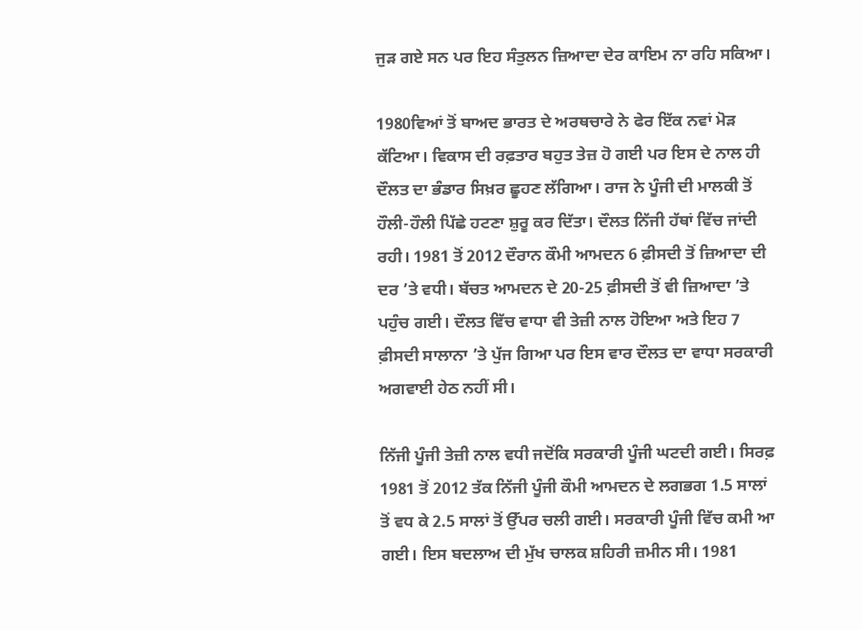ਜੁੜ ਗਏ ਸਨ ਪਰ ਇਹ ਸੰਤੁਲਨ ਜ਼ਿਆਦਾ ਦੇਰ ਕਾਇਮ ਨਾ ਰਹਿ ਸਕਿਆ।

1980ਵਿਆਂ ਤੋਂ ਬਾਅਦ ਭਾਰਤ ਦੇ ਅਰਥਚਾਰੇ ਨੇ ਫੇਰ ਇੱਕ ਨਵਾਂ ਮੋੜ ਕੱਟਿਆ। ਵਿਕਾਸ ਦੀ ਰਫ਼ਤਾਰ ਬਹੁਤ ਤੇਜ਼ ਹੋ ਗਈ ਪਰ ਇਸ ਦੇ ਨਾਲ ਹੀ ਦੌਲਤ ਦਾ ਭੰਡਾਰ ਸਿਖ਼ਰ ਛੂਹਣ ਲੱਗਿਆ। ਰਾਜ ਨੇ ਪੂੰਜੀ ਦੀ ਮਾਲਕੀ ਤੋਂ ਹੌਲੀ-ਹੌਲੀ ਪਿੱਛੇ ਹਟਣਾ ਸ਼ੁਰੂ ਕਰ ਦਿੱਤਾ। ਦੌਲਤ ਨਿੱਜੀ ਹੱਥਾਂ ਵਿੱਚ ਜਾਂਦੀ ਰਹੀ। 1981 ਤੋਂ 2012 ਦੌਰਾਨ ਕੌਮੀ ਆਮਦਨ 6 ਫ਼ੀਸਦੀ ਤੋਂ ਜ਼ਿਆਦਾ ਦੀ ਦਰ ’ਤੇ ਵਧੀ। ਬੱਚਤ ਆਮਦਨ ਦੇ 20-25 ਫ਼ੀਸਦੀ ਤੋਂ ਵੀ ਜ਼ਿਆਦਾ ’ਤੇ ਪਹੁੰਚ ਗਈ। ਦੌਲਤ ਵਿੱਚ ਵਾਧਾ ਵੀ ਤੇਜ਼ੀ ਨਾਲ ਹੋਇਆ ਅਤੇ ਇਹ 7 ਫ਼ੀਸਦੀ ਸਾਲਾਨਾ ’ਤੇ ਪੁੱਜ ਗਿਆ ਪਰ ਇਸ ਵਾਰ ਦੌਲਤ ਦਾ ਵਾਧਾ ਸਰਕਾਰੀ ਅਗਵਾਈ ਹੇਠ ਨਹੀਂ ਸੀ।

ਨਿੱਜੀ ਪੂੰਜੀ ਤੇਜ਼ੀ ਨਾਲ ਵਧੀ ਜਦੋਂਕਿ ਸਰਕਾਰੀ ਪੂੰਜੀ ਘਟਦੀ ਗਈ। ਸਿਰਫ਼ 1981 ਤੋਂ 2012 ਤੱਕ ਨਿੱਜੀ ਪੂੰਜੀ ਕੌਮੀ ਆਮਦਨ ਦੇ ਲਗਭਗ 1.5 ਸਾਲਾਂ ਤੋਂ ਵਧ ਕੇ 2.5 ਸਾਲਾਂ ਤੋਂ ਉੱਪਰ ਚਲੀ ਗਈ। ਸਰਕਾਰੀ ਪੂੰਜੀ ਵਿੱਚ ਕਮੀ ਆ ਗਈ। ਇਸ ਬਦਲਾਅ ਦੀ ਮੁੱਖ ਚਾਲਕ ਸ਼ਹਿਰੀ ਜ਼ਮੀਨ ਸੀ। 1981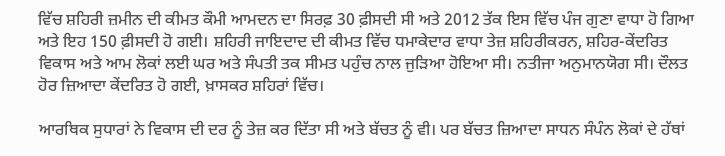ਵਿੱਚ ਸ਼ਹਿਰੀ ਜ਼ਮੀਨ ਦੀ ਕੀਮਤ ਕੌਮੀ ਆਮਦਨ ਦਾ ਸਿਰਫ਼ 30 ਫ਼ੀਸਦੀ ਸੀ ਅਤੇ 2012 ਤੱਕ ਇਸ ਵਿੱਚ ਪੰਜ ਗੁਣਾ ਵਾਧਾ ਹੋ ਗਿਆ ਅਤੇ ਇਹ 150 ਫ਼ੀਸਦੀ ਹੋ ਗਈ। ਸ਼ਹਿਰੀ ਜਾਇਦਾਦ ਦੀ ਕੀਮਤ ਵਿੱਚ ਧਮਾਕੇਦਾਰ ਵਾਧਾ ਤੇਜ਼ ਸ਼ਹਿਰੀਕਰਨ, ਸ਼ਹਿਰ-ਕੇਂਦਰਿਤ ਵਿਕਾਸ ਅਤੇ ਆਮ ਲੋਕਾਂ ਲਈ ਘਰ ਅਤੇ ਸੰਪਤੀ ਤਕ ਸੀਮਤ ਪਹੁੰਚ ਨਾਲ ਜੁੜਿਆ ਹੋਇਆ ਸੀ। ਨਤੀਜਾ ਅਨੁਮਾਨਯੋਗ ਸੀ। ਦੌਲਤ ਹੋਰ ਜ਼ਿਆਦਾ ਕੇਂਦਰਿਤ ਹੋ ਗਈ, ਖ਼ਾਸਕਰ ਸ਼ਹਿਰਾਂ ਵਿੱਚ।

ਆਰਥਿਕ ਸੁਧਾਰਾਂ ਨੇ ਵਿਕਾਸ ਦੀ ਦਰ ਨੂੰ ਤੇਜ਼ ਕਰ ਦਿੱਤਾ ਸੀ ਅਤੇ ਬੱਚਤ ਨੂੰ ਵੀ। ਪਰ ਬੱਚਤ ਜ਼ਿਆਦਾ ਸਾਧਨ ਸੰਪੰਨ ਲੋਕਾਂ ਦੇ ਹੱਥਾਂ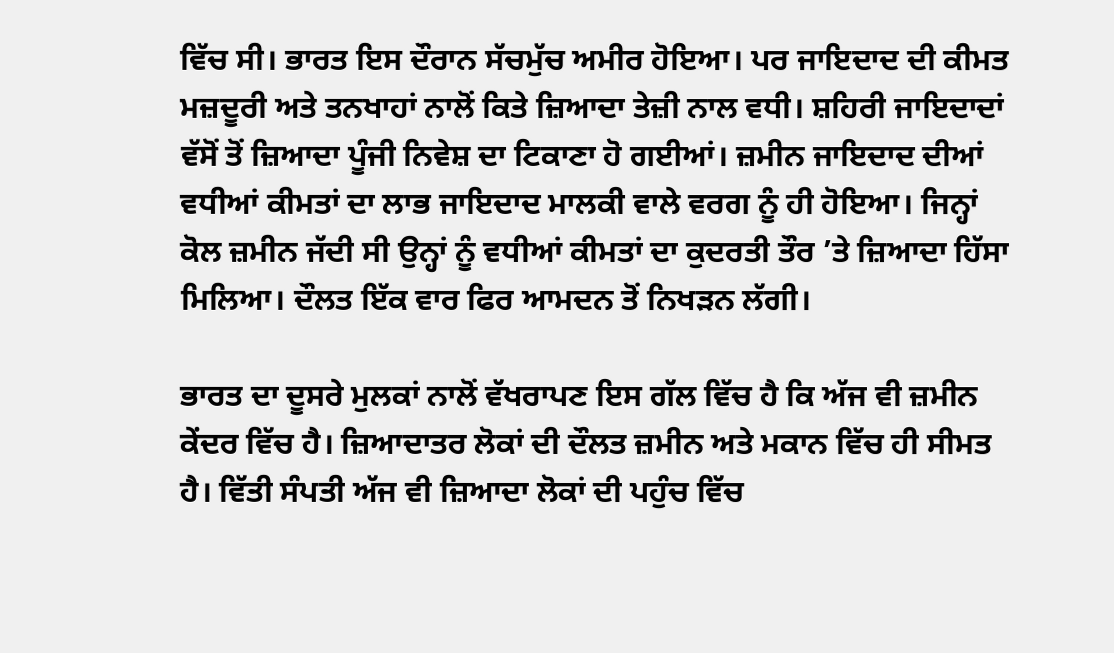ਵਿੱਚ ਸੀ। ਭਾਰਤ ਇਸ ਦੌਰਾਨ ਸੱਚਮੁੱਚ ਅਮੀਰ ਹੋਇਆ। ਪਰ ਜਾਇਦਾਦ ਦੀ ਕੀਮਤ ਮਜ਼ਦੂਰੀ ਅਤੇ ਤਨਖਾਹਾਂ ਨਾਲੋਂ ਕਿਤੇ ਜ਼ਿਆਦਾ ਤੇਜ਼ੀ ਨਾਲ ਵਧੀ। ਸ਼ਹਿਰੀ ਜਾਇਦਾਦਾਂ ਵੱਸੋਂ ਤੋਂ ਜ਼ਿਆਦਾ ਪੂੰਜੀ ਨਿਵੇਸ਼ ਦਾ ਟਿਕਾਣਾ ਹੋ ਗਈਆਂ। ਜ਼ਮੀਨ ਜਾਇਦਾਦ ਦੀਆਂ ਵਧੀਆਂ ਕੀਮਤਾਂ ਦਾ ਲਾਭ ਜਾਇਦਾਦ ਮਾਲਕੀ ਵਾਲੇ ਵਰਗ ਨੂੰ ਹੀ ਹੋਇਆ। ਜਿਨ੍ਹਾਂ ਕੋਲ ਜ਼ਮੀਨ ਜੱਦੀ ਸੀ ਉਨ੍ਹਾਂ ਨੂੰ ਵਧੀਆਂ ਕੀਮਤਾਂ ਦਾ ਕੁਦਰਤੀ ਤੌਰ ’ਤੇ ਜ਼ਿਆਦਾ ਹਿੱਸਾ ਮਿਲਿਆ। ਦੌਲਤ ਇੱਕ ਵਾਰ ਫਿਰ ਆਮਦਨ ਤੋਂ ਨਿਖੜਨ ਲੱਗੀ।

ਭਾਰਤ ਦਾ ਦੂਸਰੇ ਮੁਲਕਾਂ ਨਾਲੋਂ ਵੱਖਰਾਪਣ ਇਸ ਗੱਲ ਵਿੱਚ ਹੈ ਕਿ ਅੱਜ ਵੀ ਜ਼ਮੀਨ ਕੇਂਦਰ ਵਿੱਚ ਹੈ। ਜ਼ਿਆਦਾਤਰ ਲੋਕਾਂ ਦੀ ਦੌਲਤ ਜ਼ਮੀਨ ਅਤੇ ਮਕਾਨ ਵਿੱਚ ਹੀ ਸੀਮਤ ਹੈ। ਵਿੱਤੀ ਸੰਪਤੀ ਅੱਜ ਵੀ ਜ਼ਿਆਦਾ ਲੋਕਾਂ ਦੀ ਪਹੁੰਚ ਵਿੱਚ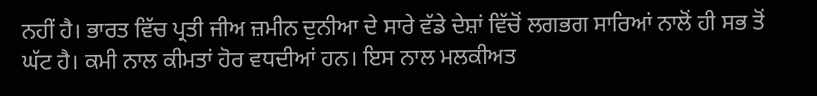ਨਹੀਂ ਹੈ। ਭਾਰਤ ਵਿੱਚ ਪ੍ਰਤੀ ਜੀਅ ਜ਼ਮੀਨ ਦੁਨੀਆ ਦੇ ਸਾਰੇ ਵੱਡੇ ਦੇਸ਼ਾਂ ਵਿੱਚੋਂ ਲਗਭਗ ਸਾਰਿਆਂ ਨਾਲੋਂ ਹੀ ਸਭ ਤੋਂ ਘੱਟ ਹੈ। ਕਮੀ ਨਾਲ ਕੀਮਤਾਂ ਹੋਰ ਵਧਦੀਆਂ ਹਨ। ਇਸ ਨਾਲ ਮਲਕੀਅਤ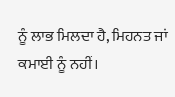ਨੂੰ ਲਾਭ ਮਿਲਦਾ ਹੈ, ਮਿਹਨਤ ਜਾਂ ਕਮਾਈ ਨੂੰ ਨਹੀਂ।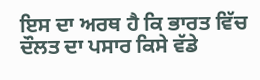ਇਸ ਦਾ ਅਰਥ ਹੈ ਕਿ ਭਾਰਤ ਵਿੱਚ ਦੌਲਤ ਦਾ ਪਸਾਰ ਕਿਸੇ ਵੱਡੇ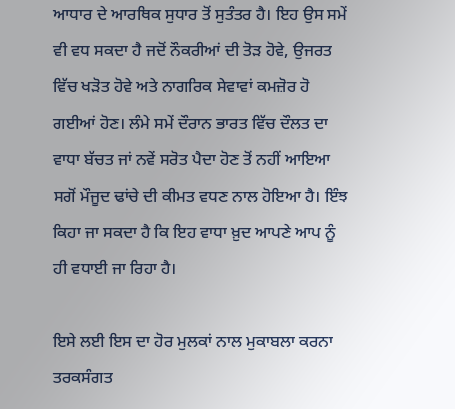ਆਧਾਰ ਦੇ ਆਰਥਿਕ ਸੁਧਾਰ ਤੋਂ ਸੁਤੰਤਰ ਹੈ। ਇਹ ਉਸ ਸਮੇਂ ਵੀ ਵਧ ਸਕਦਾ ਹੈ ਜਦੋਂ ਨੌਕਰੀਆਂ ਦੀ ਤੋੜ ਹੋਵੇ, ਉਜਰਤ ਵਿੱਚ ਖੜੋਤ ਹੋਵੇ ਅਤੇ ਨਾਗਰਿਕ ਸੇਵਾਵਾਂ ਕਮਜ਼ੋਰ ਹੋ ਗਈਆਂ ਹੋਣ। ਲੰਮੇ ਸਮੇਂ ਦੌਰਾਨ ਭਾਰਤ ਵਿੱਚ ਦੌਲਤ ਦਾ ਵਾਧਾ ਬੱਚਤ ਜਾਂ ਨਵੇਂ ਸਰੋਤ ਪੈਦਾ ਹੋਣ ਤੋਂ ਨਹੀਂ ਆਇਆ ਸਗੋਂ ਮੌਜੂਦ ਢਾਂਚੇ ਦੀ ਕੀਮਤ ਵਧਣ ਨਾਲ ਹੋਇਆ ਹੈ। ਇੰਝ ਕਿਹਾ ਜਾ ਸਕਦਾ ਹੈ ਕਿ ਇਹ ਵਾਧਾ ਖ਼ੁਦ ਆਪਣੇ ਆਪ ਨੂੰ ਹੀ ਵਧਾਈ ਜਾ ਰਿਹਾ ਹੈ।

ਇਸੇ ਲਈ ਇਸ ਦਾ ਹੋਰ ਮੁਲਕਾਂ ਨਾਲ ਮੁਕਾਬਲਾ ਕਰਨਾ ਤਰਕਸੰਗਤ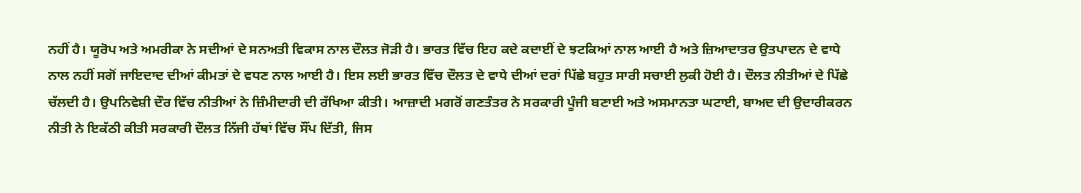ਨਹੀਂ ਹੈ। ਯੂਰੋਪ ਅਤੇ ਅਮਰੀਕਾ ਨੇ ਸਦੀਆਂ ਦੇ ਸਨਅਤੀ ਵਿਕਾਸ ਨਾਲ ਦੌਲਤ ਜੋੜੀ ਹੈ। ਭਾਰਤ ਵਿੱਚ ਇਹ ਕਦੇ ਕਦਾਈਂ ਦੇ ਝਟਕਿਆਂ ਨਾਲ ਆਈ ਹੈ ਅਤੇ ਜ਼ਿਆਦਾਤਰ ਉਤਪਾਦਨ ਦੇ ਵਾਧੇ ਨਾਲ ਨਹੀਂ ਸਗੋਂ ਜਾਇਦਾਦ ਦੀਆਂ ਕੀਮਤਾਂ ਦੇ ਵਧਣ ਨਾਲ ਆਈ ਹੈ। ਇਸ ਲਈ ਭਾਰਤ ਵਿੱਚ ਦੌਲਤ ਦੇ ਵਾਧੇ ਦੀਆਂ ਦਰਾਂ ਪਿੱਛੇ ਬਹੁਤ ਸਾਰੀ ਸਚਾਈ ਲੁਕੀ ਹੋਈ ਹੈ। ਦੌਲਤ ਨੀਤੀਆਂ ਦੇ ਪਿੱਛੇ ਚੱਲਦੀ ਹੈ। ਉਪਨਿਵੇਸ਼ੀ ਦੌਰ ਵਿੱਚ ਨੀਤੀਆਂ ਨੇ ਜ਼ਿੰਮੀਦਾਰੀ ਦੀ ਰੱਖਿਆ ਕੀਤੀ। ਆਜ਼ਾਦੀ ਮਗਰੋਂ ਗਣਤੰਤਰ ਨੇ ਸਰਕਾਰੀ ਪੂੰਜੀ ਬਣਾਈ ਅਤੇ ਅਸਮਾਨਤਾ ਘਟਾਈ, ਬਾਅਦ ਦੀ ਉਦਾਰੀਕਰਨ ਨੀਤੀ ਨੇ ਇਕੱਠੀ ਕੀਤੀ ਸਰਕਾਰੀ ਦੌਲਤ ਨਿੱਜੀ ਹੱਥਾਂ ਵਿੱਚ ਸੌਂਪ ਦਿੱਤੀ, ਜਿਸ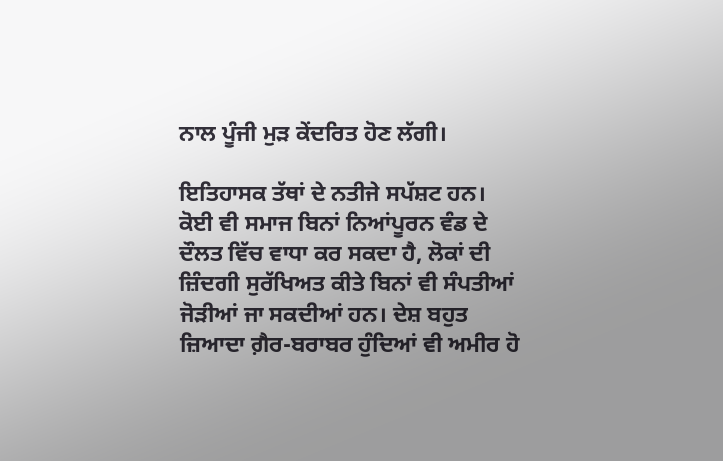ਨਾਲ ਪੂੰਜੀ ਮੁੜ ਕੇਂਦਰਿਤ ਹੋਣ ਲੱਗੀ।

ਇਤਿਹਾਸਕ ਤੱਥਾਂ ਦੇ ਨਤੀਜੇ ਸਪੱਸ਼ਟ ਹਨ। ਕੋਈ ਵੀ ਸਮਾਜ ਬਿਨਾਂ ਨਿਆਂਪੂਰਨ ਵੰਡ ਦੇ ਦੌਲਤ ਵਿੱਚ ਵਾਧਾ ਕਰ ਸਕਦਾ ਹੈ, ਲੋਕਾਂ ਦੀ ਜ਼ਿੰਦਗੀ ਸੁਰੱਖਿਅਤ ਕੀਤੇ ਬਿਨਾਂ ਵੀ ਸੰਪਤੀਆਂ ਜੋੜੀਆਂ ਜਾ ਸਕਦੀਆਂ ਹਨ। ਦੇਸ਼ ਬਹੁਤ ਜ਼ਿਆਦਾ ਗ਼ੈਰ-ਬਰਾਬਰ ਹੁੰਦਿਆਂ ਵੀ ਅਮੀਰ ਹੋ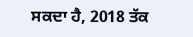ਸਕਦਾ ਹੈ, 2018 ਤੱਕ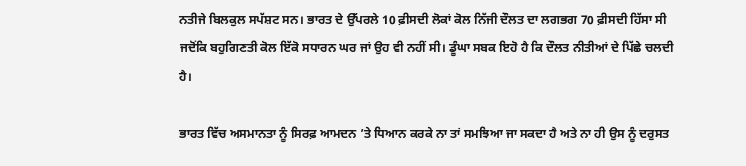ਨਤੀਜੇ ਬਿਲਕੁਲ ਸਪੱਸ਼ਟ ਸਨ। ਭਾਰਤ ਦੇ ਉੱਪਰਲੇ 10 ਫ਼ੀਸਦੀ ਲੋਕਾਂ ਕੋਲ ਨਿੱਜੀ ਦੌਲਤ ਦਾ ਲਗਭਗ 70 ਫ਼ੀਸਦੀ ਹਿੱਸਾ ਸੀ ਜਦੋਂਕਿ ਬਹੁਗਿਣਤੀ ਕੋਲ ਇੱਕੋ ਸਧਾਰਨ ਘਰ ਜਾਂ ਉਹ ਵੀ ਨਹੀਂ ਸੀ। ਡੂੰਘਾ ਸਬਕ ਇਹੋ ਹੈ ਕਿ ਦੌਲਤ ਨੀਤੀਆਂ ਦੇ ਪਿੱਛੇ ਚਲਦੀ ਹੈ।

ਭਾਰਤ ਵਿੱਚ ਅਸਮਾਨਤਾ ਨੂੰ ਸਿਰਫ਼ ਆਮਦਨ ’ਤੇ ਧਿਆਨ ਕਰਕੇ ਨਾ ਤਾਂ ਸਮਝਿਆ ਜਾ ਸਕਦਾ ਹੈ ਅਤੇ ਨਾ ਹੀ ਉਸ ਨੂੰ ਦਰੁਸਤ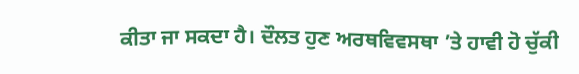ਕੀਤਾ ਜਾ ਸਕਦਾ ਹੈ। ਦੌਲਤ ਹੁਣ ਅਰਥਵਿਵਸਥਾ ’ਤੇ ਹਾਵੀ ਹੋ ਚੁੱਕੀ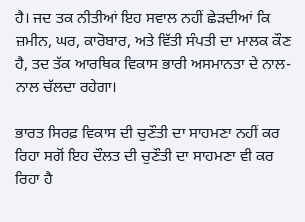ਹੈ। ਜਦ ਤਕ ਨੀਤੀਆਂ ਇਹ ਸਵਾਲ ਨਹੀਂ ਛੇੜਦੀਆਂ ਕਿ ਜ਼ਮੀਨ, ਘਰ, ਕਾਰੋਬਾਰ, ਅਤੇ ਵਿੱਤੀ ਸੰਪਤੀ ਦਾ ਮਾਲਕ ਕੌਣ ਹੈ, ਤਦ ਤੱਕ ਆਰਥਿਕ ਵਿਕਾਸ ਭਾਰੀ ਅਸਮਾਨਤਾ ਦੇ ਨਾਲ-ਨਾਲ ਚੱਲਦਾ ਰਹੇਗਾ।

ਭਾਰਤ ਸਿਰਫ਼ ਵਿਕਾਸ ਦੀ ਚੁਣੌਤੀ ਦਾ ਸਾਹਮਣਾ ਨਹੀਂ ਕਰ ਰਿਹਾ ਸਗੋਂ ਇਹ ਦੌਲਤ ਦੀ ਚੁਣੌਤੀ ਦਾ ਸਾਹਮਣਾ ਵੀ ਕਰ ਰਿਹਾ ਹੈ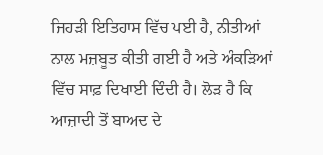ਜਿਹੜੀ ਇਤਿਹਾਸ ਵਿੱਚ ਪਈ ਹੈ, ਨੀਤੀਆਂ ਨਾਲ ਮਜ਼ਬੂਤ ਕੀਤੀ ਗਈ ਹੈ ਅਤੇ ਅੰਕੜਿਆਂ ਵਿੱਚ ਸਾਫ਼ ਦਿਖਾਈ ਦਿੰਦੀ ਹੈ। ਲੋੜ ਹੈ ਕਿ ਆਜ਼ਾਦੀ ਤੋਂ ਬਾਅਦ ਦੇ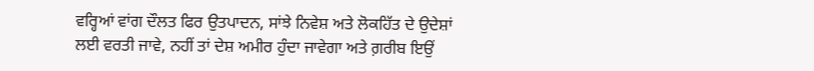ਵਰ੍ਹਿਆਂ ਵਾਂਗ ਦੌਲਤ ਫਿਰ ਉਤਪਾਦਨ, ਸਾਂਝੇ ਨਿਵੇਸ਼ ਅਤੇ ਲੋਕਹਿੱਤ ਦੇ ਉਦੇਸ਼ਾਂ ਲਈ ਵਰਤੀ ਜਾਵੇ, ਨਹੀਂ ਤਾਂ ਦੇਸ਼ ਅਮੀਰ ਹੁੰਦਾ ਜਾਵੇਗਾ ਅਤੇ ਗ਼ਰੀਬ ਇਉਂ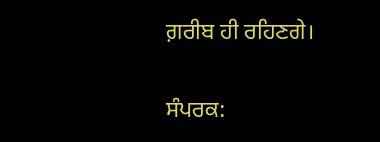ਗ਼ਰੀਬ ਹੀ ਰਹਿਣਗੇ।

ਸੰਪਰਕ: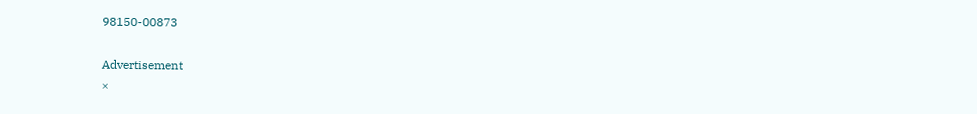98150-00873

Advertisement
×